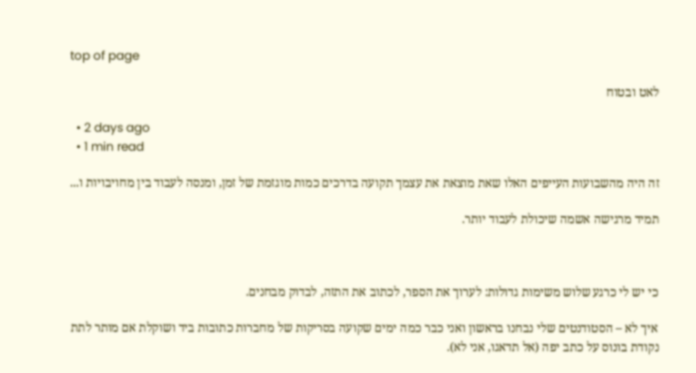top of page

לאט ובטוח

  • 2 days ago
  • 1 min read

זה היה מהשבועות העייפים האלו שאת מוצאת את עצמך תקועה בדרכים כמות מוגזמת של זמן, ומנסה לעבוד בין מחויבויות ו...

תמיד מרגישה אשמה שיכולת לעבוד יותר.



כי יש לי כרגע שלוש משימות גדולות: לערוך את הספר, לכתוב את התזה, לבדוק מבחנים.

איך לא – הסטודנטים שלי נבחנו בראשון ואני כבר כמה ימים שקועה בסריקות של מחברות כתובות ביד ושוקלת אם מותר לתת נקודת בונוס על כתב יפה (אל תדאגו, אני לא).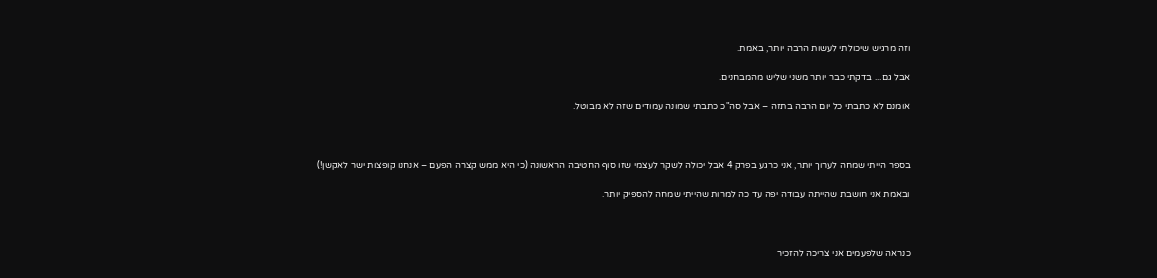וזה מרגיש שיכולתי לעשות הרבה יותר, באמת.

אבל גם... בדקתי כבר יותר משני שליש מהמבחנים.

אומנם לא כתבתי כל יום הרבה בתזה – אבל סה"כ כתבתי שמונה עמודים שזה לא מבוטל.



בספר הייתי שמחה לערוך יותר, אני כרגע בפרק 4 אבל יכולה לשקר לעצמי שזו סוף החטיבה הראשונה (כי היא ממש קצרה הפעם – אנחנו קופצות ישר לאקשן!)

ובאמת אני חושבת שהייתה עבודה יפה עד כה למרות שהייתי שמחה להספיק יותר.



כנראה שלפעמים אני צריכה להזכיר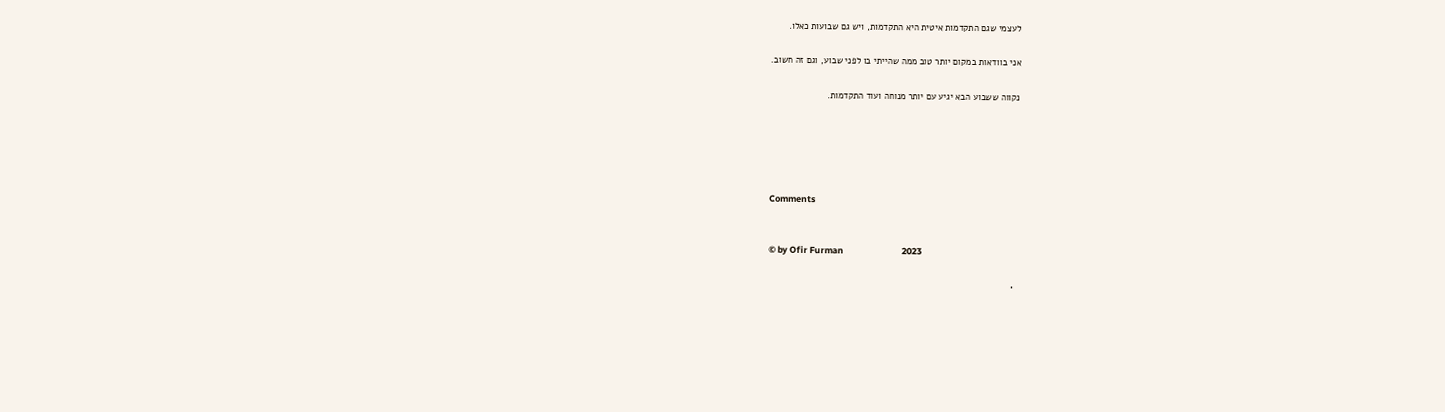לעצמי שגם התקדמות איטית היא התקדמות, ויש גם שבועות כאלו.

אני בוודאות במקום יותר טוב ממה שהייתי בו לפני שבוע, וגם זה חשוב.

נקווה ששבוע הבא יגיע עם יותר מנוחה ועוד התקדמות.





Comments


© by Ofir Furman                             2023

  •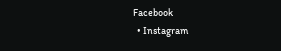Facebook
  • Instagram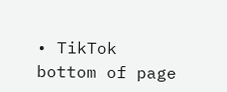• TikTok
bottom of page